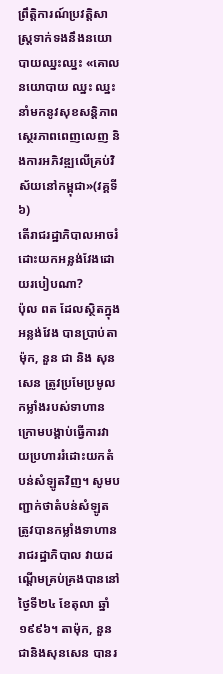ព្រឹត្តិការណ៍ប្រវត្តិសាស្ត្រទាក់ទងនឹងនយោបាយឈ្នះឈ្នះ «គោលនយោបាយ ឈ្នះ ឈ្នះ នាំមកនូវសុខសន្តិភាព ស្ថេរភាពពេញលេញ និងការអភិវឌ្ឍលើគ្រប់វិស័យនៅកម្ពុជា»(វគ្គទី៦)
តើរាជរដ្ឋាភិបាលអាចរំដោះយកអន្លង់វែងដោយរបៀបណា?
ប៉ុល ពត ដែលស្ថិតក្នុងអន្លង់វែង បានប្រាប់តាម៉ុក, នួន ជា និង សុន សេន ត្រូវប្រមែប្រមូលកម្លាំងរបស់ទាហាន ក្រោមបង្គាប់ធ្វើការវាយប្រហាររំដោះយកតំបន់សំឡូតវិញ។ សូមបញ្ជាក់ថាតំបន់សំឡូត ត្រូវបានកម្លាំងទាហានរាជរដ្ឋាភិបាល វាយដណ្តើមគ្រប់គ្រងបាននៅថ្ងៃទី២៤ ខែតុលា ឆ្នាំ១៩៩៦។ តាម៉ុក, នួនជានិងសុនសេន បានរ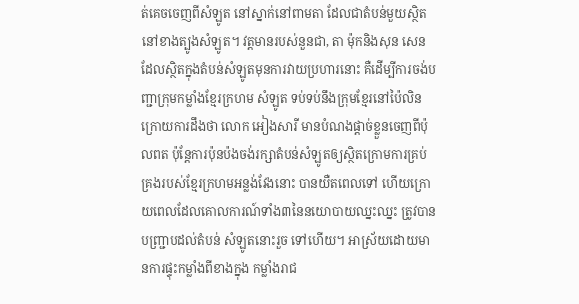ត់គេចចេញពីសំឡូត នៅស្នាក់នៅពាមតា ដែលជាតំបន់មួយស្ថិតនៅខាងត្បូងសំឡូត។ វត្តមានរបស់នួនជា, តា ម៉ុកនិងសុន សេន ដែលស្ថិតក្នុងតំបន់សំឡូតមុនការវាយប្រហារនោះ គឺដើម្បីការចង់បញ្ជាក្រុមកម្លាំងខ្មែរក្រហម សំឡូត ទប់ទប់នឹងក្រុមខ្មែរនៅប៉ៃលិន ក្រោយការដឹងថា លោក អៀងសារី មានបំណងផ្តាច់ខ្លួនចេញពីប៉ុលពត ប៉ុន្តែការប៉ុនប៉ងចង់រក្សាតំបន់សំឡូតឲ្យស្ថិតក្រោមការគ្រប់គ្រងរបស់ខ្មែរក្រហមអន្លង់វែងនោះ បានយឺតពេលទៅ ហើយក្រោយពេលដែលគោលការណ៍ទាំង៣នៃនយោបាយឈ្នះឈ្នះ ត្រូវបានបញ្ជ្រាបដល់តំបន់ សំឡូតនោះរួច ទៅហើយ។ អាស្រ័យដោយមានការផ្ទុះកម្លាំងពីខាងក្នុង កម្លាំងរាជ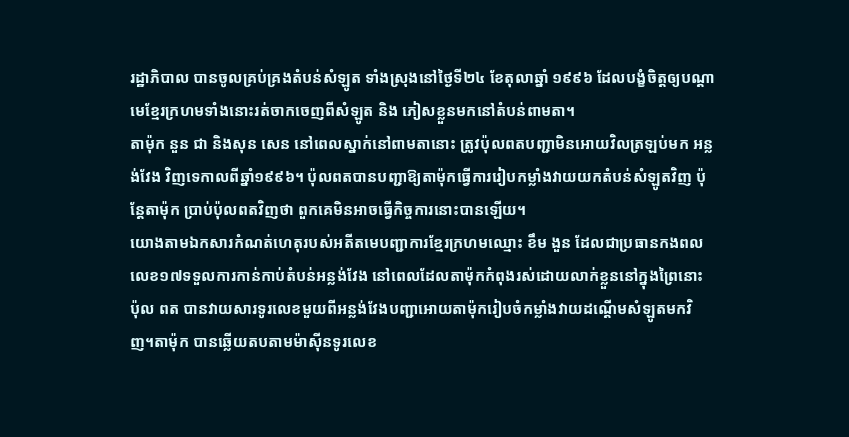រដ្ឋាភិបាល បានចូលគ្រប់គ្រងតំបន់សំឡូត ទាំងស្រុងនៅថ្ងៃទី២៤ ខែតុលាឆ្នាំ ១៩៩៦ ដែលបង្ខំចិត្តឲ្យបណ្តាមេខ្មែរក្រហមទាំងនោះរត់ចាកចេញពីសំឡូត និង ភៀសខ្លួនមកនៅតំបន់ពាមតា។
តាម៉ុក នួន ជា និងសុន សេន នៅពេលស្នាក់នៅពាមតានោះ ត្រូវប៉ុលពតបញ្ជាមិនអោយវិលត្រឡប់មក អន្លង់វែង វិញទេកាលពីឆ្នាំ១៩៩៦។ ប៉ុលពតបានបញ្ជាឱ្យតាម៉ុកធ្វើការរៀបកម្លាំងវាយយកតំបន់សំឡូតវិញ ប៉ុន្តែតាម៉ុក ប្រាប់ប៉ុលពតវិញថា ពួកគេមិនអាចធ្វើកិច្ចការនោះបានឡើយ។
យោងតាមឯកសារកំណត់ហេតុរបស់អតីតមេបញ្ជាការខ្មែរក្រហមឈ្មោះ ខឹម ងួន ដែលជាប្រធានកងពលលេខ១៧ទទួលការកាន់កាប់តំបន់អន្លង់វែង នៅពេលដែលតាម៉ុកកំពុងរស់ដោយលាក់ខ្លួននៅក្នុងព្រៃនោះ ប៉ុល ពត បានវាយសារទូរលេខមួយពីអន្លង់វែងបញ្ជាអោយតាម៉ុករៀបចំកម្លាំងវាយដណ្តើមសំឡូតមកវិញ។តាម៉ុក បានឆ្លើយតបតាមម៉ាស៊ីនទូរលេខ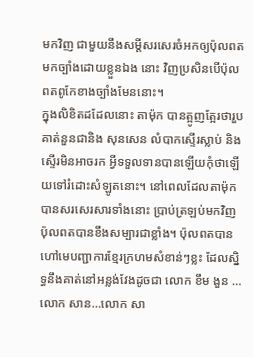មកវិញ ជាមួយនឹងសម្តីសរសេរចំអកឲ្យប៉ុលពតមកច្បាំងដោយខ្លួនឯង នោះ វិញប្រសិនបើប៉ុលពតពូកែខាងច្បាំងមែននោះ។
ក្នុងលិខិតដដែលនោះ តាម៉ុក បានត្អូញត្អែរថារួបគាត់នួនជានិង សុនសេន លំបាកស្ទើរស្លាប់ និងស្ទើរមិនអាចរក អ្វីទទួលទានបានឡើយកុំថាឡើយទៅរំដោះសំឡូតនោះ។ នៅពេលដែលតាម៉ុក បានសរសេរសារទាំងនោះ ប្រាប់ត្រឡប់មកវិញ ប៉ុលពតបានខឹងសម្បារជាខ្លាំង។ ប៉ុលពតបានហៅមេបញ្ជាការខ្មែរក្រហមសំខាន់ៗខ្លះ ដែលស្និទ្ធនឹងគាត់នៅអន្លង់វែងដូចជា លោក ខឹម ងួន …លោក សាន…លោក សា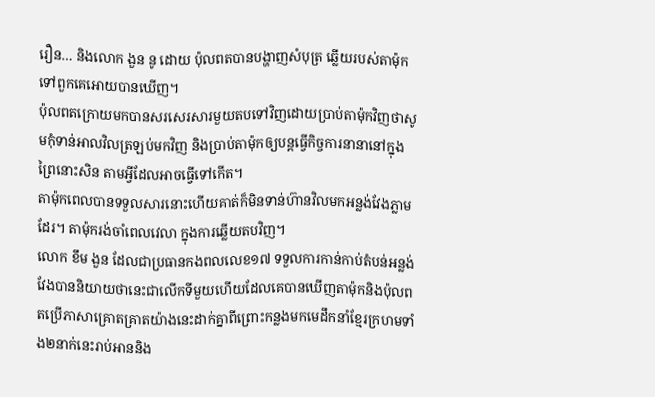រឿន… និងលោក ងួន នូ ដោយ ប៉ុលពតបានបង្ហាញសំបុត្រ ឆ្លើយរបស់តាម៉ុកទៅពួកគេអោយបានឃើញ។
ប៉ុលពតក្រោយមកបានសរសេរសារមួយតបទៅវិញដោយប្រាប់តាម៉ុកវិញថាសូមកុំទាន់អាលវិលត្រឡប់មកវិញ និងប្រាប់តាម៉ុកឲ្យបន្តធ្វើកិច្ចការនានានៅក្នុងព្រៃនោះសិន តាមអ្វីដែលអាចធ្វើទៅកើត។
តាម៉ុកពេលបានទទួលសារនោះហើយគាត់ក៏មិនទាន់ហ៊ានវិលមកអន្លង់វែងភ្លាមដែរ។ តាម៉ុករង់ចាំពេលវេលា ក្នុងការឆ្លើយតបវិញ។
លោក ខឹម ងួន ដែលជាប្រធានកងពលលេខ១៧ ទទួលការកាន់កាប់តំបន់អន្លង់វែងបាននិយាយថានេះជាលើកទីមួយហើយដែលគេបានឃើញតាម៉ុកនិងប៉ុលពតប្រើភាសាគ្រោតគ្រាតយ៉ាងនេះដាក់គ្នាពីព្រោះកន្លងមកមេដឹកនាំខ្មែរក្រហមទាំង២នាក់នេះរាប់អាននិង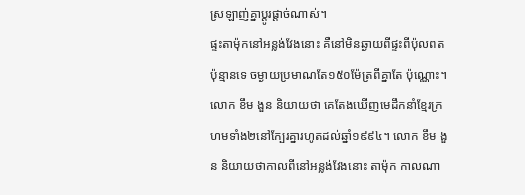ស្រឡាញ់គ្នាប្តូរផ្តាច់ណាស់។
ផ្ទះតាម៉ុកនៅអន្លង់វែងនោះ គឺនៅមិនឆ្ងាយពីផ្ទះពីប៉ុលពតប៉ុន្មានទេ ចម្ងាយប្រមាណតែ១៥០ម៉ែត្រពីគ្នាតែ ប៉ុណ្ណោះ។លោក ខឹម ងួន និយាយថា គេតែងឃើញមេដឹកនាំខ្មែរក្រហមទាំង២នៅក្បែរគ្នារហូតដល់ឆ្នាំ១៩៩៤។ លោក ខឹម ងួន និយាយថាកាលពីនៅអន្លង់វែងនោះ តាម៉ុក កាលណា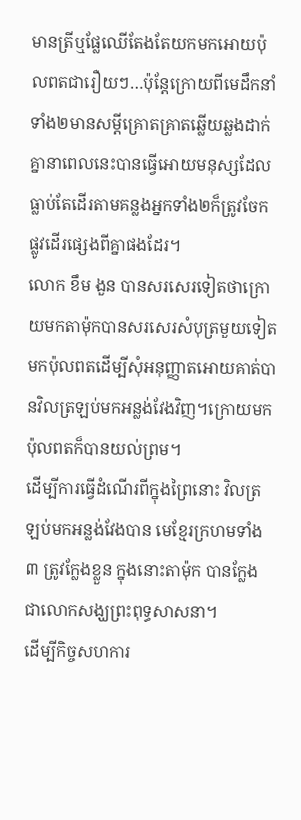មានត្រីឬផ្លែឈើតែងតែយកមកអោយប៉ុលពតជារឿយៗ…ប៉ុន្តែក្រោយពីមេដឹកនាំទាំង២មានសម្តីគ្រោតគ្រាតឆ្លើយឆ្លងដាក់គ្នានាពេលនេះបានធ្វើអោយមនុស្សដែលធ្លាប់តែដើរតាមគន្លងអ្នកទាំង២ក៏ត្រូវចែកផ្លូវដើរផ្សេងពីគ្នាផងដែរ។
លោក ខឹម ងួន បានសរសេរទៀតថាក្រោយមកតាម៉ុកបានសរសេរសំបុត្រមួយទៀតមកប៉ុលពតដើម្បីសុំអនុញ្ញាតអោយគាត់បានវិលត្រឡប់មកអន្លង់វែងវិញ។ក្រោយមកប៉ុលពតក៏បានយល់ព្រម។
ដើម្បីការធ្វើដំណើរពីក្នុងព្រៃនោះ វិលត្រឡប់មកអន្លង់វែងបាន មេខ្មែរក្រហមទាំង៣ ត្រូវក្លែងខ្លួន ក្នុងនោះតាម៉ុក បានក្លែងជាលោកសង្ឃព្រះពុទ្ធសាសនា។
ដើម្បីកិច្ចសហការ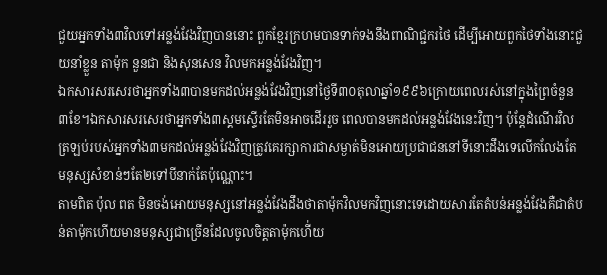ជួយអ្នកទាំង៣វិលទៅអន្លង់វែងវិញបាននោះ ពួកខ្មែរក្រហមបានទាក់ទងនឹងពាណិជ្ជករថៃ ដើម្បីអោយពួកថៃទាំងនោះជួយនាំខ្លួន តាម៉ុក នួនជា និងសុនសេន វិលមកអន្លង់វែងវិញ។
ឯកសារសរសេរថាអ្នកទាំង៣បានមកដល់អន្លង់វែងវិញនៅថ្ងៃទី៣០តុលាឆ្នាំ១៩៩៦ក្រោយពេលរស់នៅក្នុងព្រៃចំនួន៣ខែ។ឯកសារសរសេរថាអ្នកទាំង៣ស្គមស្ទើរតែមិនអាចដើររួច ពេលបានមកដល់អន្លង់វែងនេះវិញ។ ប៉ុន្តែដំណើរវិលត្រឡប់របស់អ្នកទាំង៣មកដល់អន្លង់វែងវិញត្រូវគេរក្សាការជាសម្ងាត់មិនអោយប្រជាជននៅទីនោះដឹងទេលើកលែងតែមនុស្សសំខាន់ៗតែ២ទៅបីនាក់តែប៉ុណ្ណោះ។
តាមពិត ប៉ុល ពត មិនចង់អោយមនុស្សនៅអន្លង់វែងដឹងថាតាម៉ុកវិលមកវិញនោះទេដោយសារតែតំបន់អន្លង់វែងគឺជាតំបន់តាម៉ុកហើយមានមនុស្សជាច្រើនដែលចូលចិត្តតាម៉ុកហើ់យ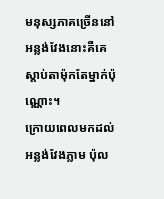មនុស្សភាគច្រើននៅអន្លង់វែងនោះគឺគេស្តាប់តាម៉ុកតែម្នាក់ប៉ុណ្ណោះ។
ក្រោយពេលមកដល់អន្លង់វែងភ្លាម ប៉ុល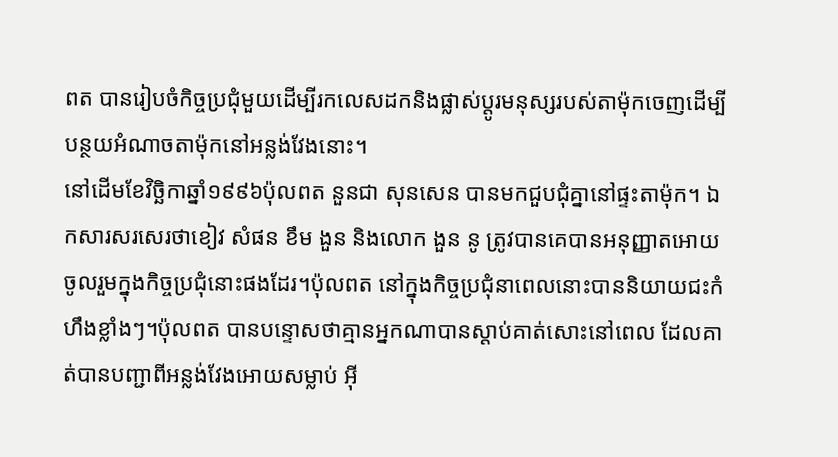ពត បានរៀបចំកិច្ចប្រជុំមួយដើម្បីរកលេសដកនិងផ្លាស់ប្តូរមនុស្សរបស់តាម៉ុកចេញដើម្បីបន្ថយអំណាចតាម៉ុកនៅអន្លង់វែងនោះ។
នៅដើមខែវិច្ឆិកាឆ្នាំ១៩៩៦ប៉ុលពត នួនជា សុនសេន បានមកជួបជុំគ្នានៅផ្ទះតាម៉ុក។ ឯកសារសរសេរថាខៀវ សំផន ខឹម ងួន និងលោក ងួន នូ ត្រូវបានគេបានអនុញ្ញាតអោយចូលរួមក្នុងកិច្ចប្រជុំនោះផងដែរ។ប៉ុលពត នៅក្នុងកិច្ចប្រជុំនាពេលនោះបាននិយាយជះកំហឹងខ្លាំងៗ។ប៉ុលពត បានបន្ទោសថាគ្មានអ្នកណាបានស្តាប់គាត់សោះនៅពេល ដែលគាត់បានបញ្ជាពីអន្លង់វែងអោយសម្លាប់ អ៊ី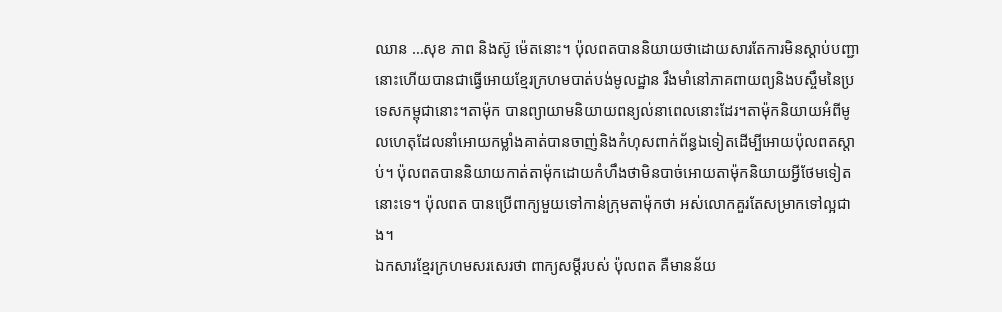ឈាន …សុខ ភាព និងស៊ូ ម៉េតនោះ។ ប៉ុលពតបាននិយាយថាដោយសារតែការមិនស្តាប់បញ្ជានោះហើយបានជាធ្វើអោយខ្មែរក្រហមបាត់បង់មូលដ្ឋាន រឹងមាំនៅភាគពាយព្យនិងបស្ចឹមនៃប្រទេសកម្ពុជានោះ។តាម៉ុក បានព្យាយាមនិយាយពន្យល់នាពេលនោះដែរ។តាម៉ុកនិយាយអំពីមូលហេតុដែលនាំអោយកម្លាំងគាត់បានចាញ់និងកំហុសពាក់ព័ន្ធឯទៀតដើម្បីអោយប៉ុលពតស្តាប់។ ប៉ុលពតបាននិយាយកាត់តាម៉ុកដោយកំហឹងថាមិនបាច់អោយតាម៉ុកនិយាយអ្វីថែមទៀតនោះទេ។ ប៉ុលពត បានប្រើពាក្យមួយទៅកាន់ក្រុមតាម៉ុកថា អស់លោកគួរតែសម្រាកទៅល្អជាង។
ឯកសារខ្មែរក្រហមសរសេរថា ពាក្យសម្តីរបស់ ប៉ុលពត គឺមានន័យ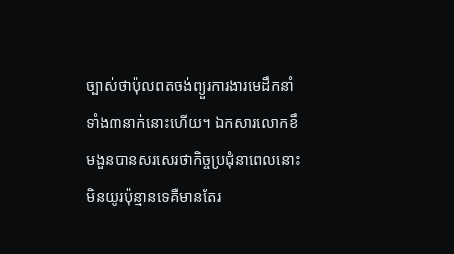ច្បាស់ថាប៉ុលពតចង់ព្យួរការងារមេដឹកនាំទាំង៣នាក់នោះហើយ។ ឯកសារលោកខឹមងួនបានសរសេរថាកិច្ចប្រជុំនាពេលនោះមិនយូរប៉ុន្មានទេគឺមានតែរ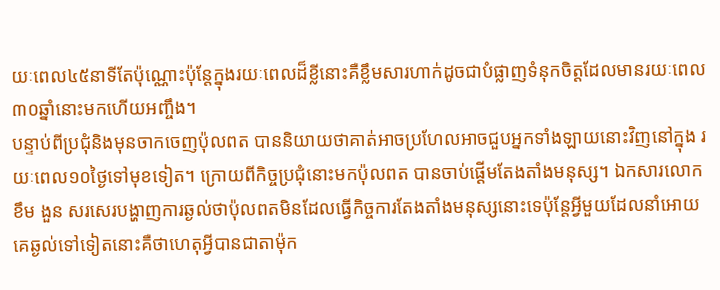យៈពេល៤៥នាទីតែប៉ុណ្ណោះប៉ុន្តែក្នុងរយៈពេលដ៏ខ្លីនោះគឺខ្លឹមសារហាក់ដូចជាបំផ្លាញទំនុកចិត្តដែលមានរយៈពេល៣០ឆ្នាំនោះមកហើយអញ្ចឹង។
បន្ទាប់ពីប្រជុំនិងមុនចាកចេញប៉ុលពត បាននិយាយថាគាត់អាចប្រហែលអាចជួបអ្នកទាំងឡាយនោះវិញនៅក្នុង រយៈពេល១០ថ្ងៃទៅមុខទៀត។ ក្រោយពីកិច្ចប្រជុំនោះមកប៉ុលពត បានចាប់ផ្តើមតែងតាំងមនុស្ស។ ឯកសារលោក ខឹម ងួន សរសេរបង្ហាញការឆ្ងល់ថាប៉ុលពតមិនដែលធ្វើកិច្ចការតែងតាំងមនុស្សនោះទេប៉ុន្តែអ្វីមួយដែលនាំអោយគេឆ្ងល់ទៅទៀតនោះគឺថាហេតុអ្វីបានជាតាម៉ុក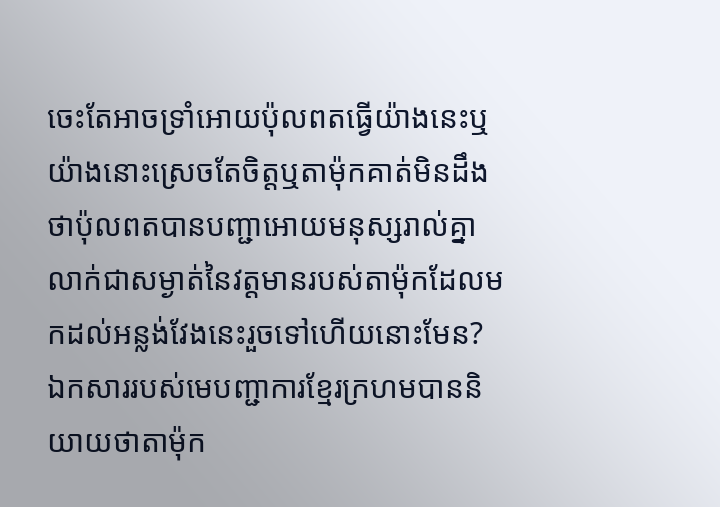ចេះតែអាចទ្រាំអោយប៉ុលពតធ្វើយ៉ាងនេះឬយ៉ាងនោះស្រេចតែចិត្តឬតាម៉ុកគាត់មិនដឹងថាប៉ុលពតបានបញ្ជាអោយមនុស្សរាល់គ្នាលាក់ជាសម្ងាត់នៃវត្តមានរបស់តាម៉ុកដែលមកដល់អន្លង់វែងនេះរួចទៅហើយនោះមែន? ឯកសាររបស់មេបញ្ជាការខ្មែរក្រហមបាននិយាយថាតាម៉ុក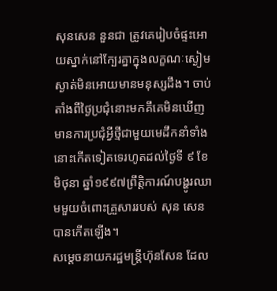សុនសេន នួនជា ត្រូវគេរៀបចំផ្ទះអោយស្នាក់នៅក្បែរគ្នាក្នុងលក្ខណៈស្ងៀមស្ងាត់មិនអោយមានមនុស្សដឹង។ ចាប់តាំងពីថ្ងៃប្រជុំនោះមកគឹគេមិនឃើញមានការប្រជុំអ្វីថ្មីជាមួយមេដឹកនាំទាំងនោះកើតទៀតទេរហូតដល់ថ្ងៃទី ៩ ខែមិថុនា ឆ្នាំ១៩៩៧ព្រឹត្តិការណ៍បង្ហូរឈាមមួយចំពោះគ្រួសាររបស់ សុន សេន បានកើតឡើង។
សម្តេចនាយករដ្ឋមន្ត្រីហ៊ុនសែន ដែល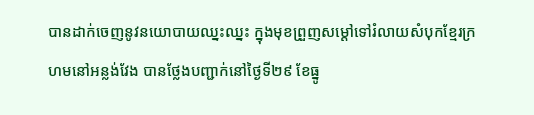បានដាក់ចេញនូវនយោបាយឈ្នះឈ្នះ ក្នុងមុខព្រួញសម្តៅទៅរំលាយសំបុកខ្មែរក្រហមនៅអន្លង់វែង បានថ្លែងបញ្ជាក់នៅថ្ងៃទី២៩ ខែធ្នូ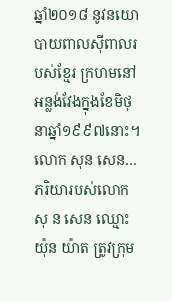ឆ្នាំ២០១៨ នូវនយោបាយពាលស៊ីពាលរបស់ខ្មែរ ក្រហមនៅអន្លង់វែងក្នុងខែមិថុនាឆ្នាំ១៩៩៧នោះ។ លោក សុន សេន…ភរិយារបស់លោកសុ ន សេន ឈ្មោះ យ៉ុន យ៉ាត ត្រូវក្រុម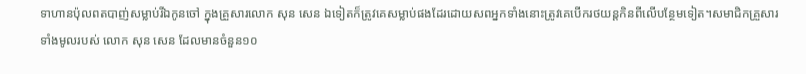ទាហានប៉ុលពតបាញ់សម្លាប់រីឯកូនចៅ ក្នុងគ្រួសារលោក សុន សេន ឯទៀតក៏ត្រូវគេសម្លាប់ផងដែរដោយសពអ្នកទាំងនោះត្រូវគេបើករថយន្តកិនពីលើបន្ថែមទៀត។សមាជិកគ្រួសារទាំងមូលរបស់ លោក សុន សេន ដែលមានចំនួន១០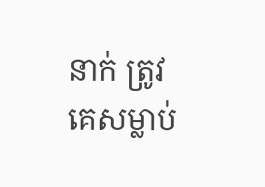នាក់ ត្រូវគេសម្លាប់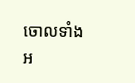ចោលទាំងអ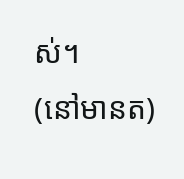ស់។
(នៅមានត)